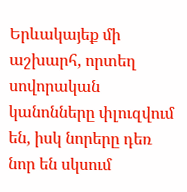Երևակայեք մի աշխարհ, որտեղ սովորական կանոնները փլուզվում են, իսկ նորերը դեռ նոր են սկսում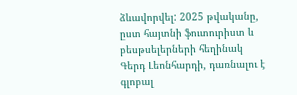ձևավորվել: 2025 թվականը, ըստ հայտնի ֆուտուրիստ և բեսթսելերների հեղինակ Գերդ Լեոնհարդի, դառնալու է գլոբալ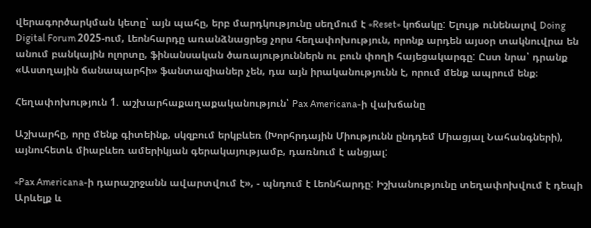վերագործարկման կետը՝ այն պահը, երբ մարդկությունը սեղմում է «Reset» կոճակը: Ելույթ ունենալով Doing Digital Forum 2025-ում, Լեոնհարդը առանձնացրեց չորս հեղափոխություն, որոնք արդեն այսօր տակնուվրա են անում բանկային ոլորտը, ֆինանսական ծառայություններն ու բուն փողի հայեցակարգը: Ըստ նրա՝ դրանք «Աստղային ճանապարհի» ֆանտազիաներ չեն, դա այն իրականությունն է, որում մենք ապրում ենք։

Հեղափոխություն 1. աշխարհաքաղաքականություն՝ Pax Americana-ի վախճանը

Աշխարհը, որը մենք գիտեինք, սկզբում երկբևեռ (Խորհրդային Միությունն ընդդեմ Միացյալ Նահանգների), այնուհետև միաբևեռ ամերիկյան գերակայությամբ, դառնում է անցյալ:

«Pax Americana-ի դարաշրջանն ավարտվում է», - պնդում է Լեոնհարդը: Իշխանությունը տեղափոխվում է դեպի Արևելք և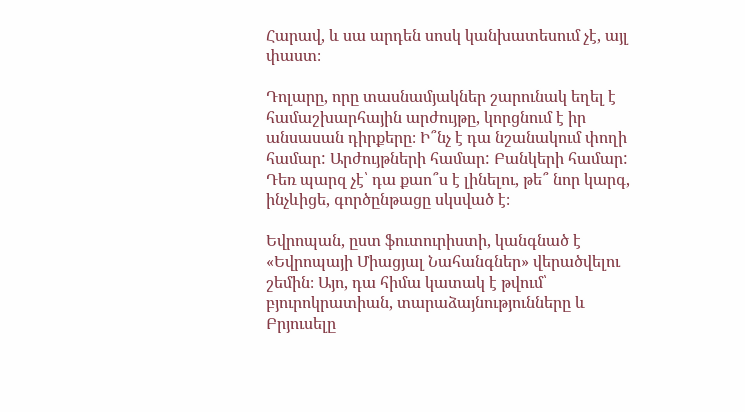Հարավ, և սա արդեն սոսկ կանխատեսում չէ, այլ փաստ։

Դոլարը, որը տասնամյակներ շարունակ եղել է համաշխարհային արժույթը, կորցնում է իր անսասան դիրքերը։ Ի՞նչ է դա նշանակում փողի համար: Արժույթների համար: Բանկերի համար: Դեռ պարզ չէ՝ դա քաո՞ս է լինելու, թե՞ նոր կարգ, ինչևիցե, գործընթացը սկսված է։

Եվրոպան, ըստ ֆուտուրիստի, կանգնած է «Եվրոպայի Միացյալ Նահանգներ» վերածվելու շեմին։ Այո, դա հիմա կատակ է թվում՝ բյուրոկրատիան, տարաձայնությունները և Բրյուսելը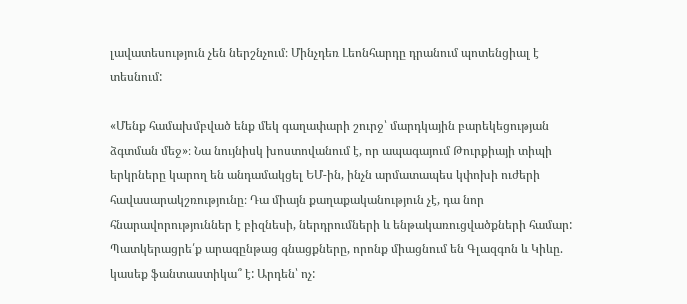լավատեսություն չեն ներշնչում։ Մինչդեռ Լեոնհարդը դրանում պոտենցիալ է տեսնում:

«Մենք համախմբված ենք մեկ գաղափարի շուրջ՝ մարդկային բարեկեցության ձգտման մեջ»։ Նա նույնիսկ խոստովանում է, որ ապագայում Թուրքիայի տիպի երկրները կարող են անդամակցել ԵՄ-ին, ինչն արմատապես կփոխի ուժերի հավասարակշռությունը։ Դա միայն քաղաքականություն չէ, դա նոր հնարավորություններ է բիզնեսի, ներդրումների և ենթակառուցվածքների համար: Պատկերացրե՛ք արագընթաց գնացքները, որոնք միացնում են Գլազգոն և Կիևը. կասեք ֆանտաստիկա՞ է: Արդեն՝ ոչ: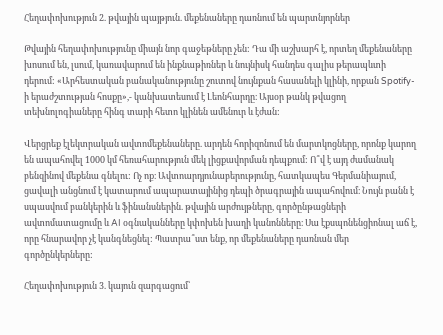Հեղափոխություն 2. թվային պայթյուն. մեքենաները դառնում են պարտնյորներ

Թվային հեղափոխությունը միայն նոր գաջեթները չեն: Դա մի աշխարհ է, որտեղ մեքենաները խոսում են, լսում, կառավարում են ինքնաթիռներ և նույնիսկ հանդես գալիս թերապևտի դերում: «Արհեստական բանականությունը շուտով նույնքան հասանելի կլինի, որքան Spotify-ի երաժշտության հոսքը»,- կանխատեսում է Լեոնհարդը։ Այսօր թանկ թվացող տեխնոլոգիաները հինգ տարի հետո կլինեն ամենուր և էժան:

Վերցրեք էլեկտրական ավտոմեքենաները. արդեն հորիզոնում են մարտկոցները, որոնք կարող են ապահովել 1000 կմ հեռահարություն մեկ լիցքավորման դեպքում: Ո՞վ է այդ ժամանակ բենզինով մեքենա գնելու: Ոչ ոք։ Ավտոարդյունաբերությունը, հատկապես Գերմանիայում, ցավալի անցնում է կատարում ապարատայինից դեպի ծրագրային ապահովում։ Նույն բանն է սպասվում բանկերին և ֆինանսներին. թվային արժույթները, գործընթացների ավտոմատացումը և AI օգնականները կփոխեն խաղի կանոնները։ Սա էքսպոնենցիոնալ աճ է, որը հնարավոր չէ կանգնեցնել: Պատրա՞ստ ենք, որ մեքենաները դառնան մեր գործընկերները:

Հեղափոխություն 3. կայուն զարգացում՝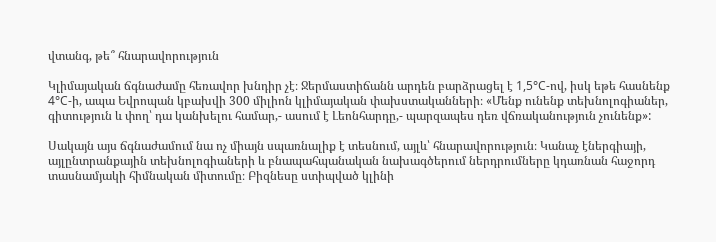վտանգ, թե՞ հնարավորություն

Կլիմայական ճգնաժամը հեռավոր խնդիր չէ։ Ջերմաստիճանն արդեն բարձրացել է 1,5°C-ով, իսկ եթե հասնենք 4°C-ի, ապա Եվրոպան կբախվի 300 միլիոն կլիմայական փախստականների։ «Մենք ունենք տեխնոլոգիաներ, գիտություն և փող՝ դա կանխելու համար,- ասում է Լեոնհարդը,- պարզապես դեռ վճռականություն չունենք»:

Սակայն այս ճգնաժամում նա ոչ միայն սպառնալիք է տեսնում, այլև՝ հնարավորություն։ Կանաչ էներգիայի, այլընտրանքային տեխնոլոգիաների և բնապահպանական նախագծերում ներդրումները կդառնան հաջորդ տասնամյակի հիմնական միտումը։ Բիզնեսը ստիպված կլինի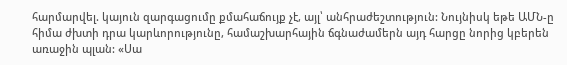հարմարվել. կայուն զարգացումը քմահաճույք չէ, այլ՝ անհրաժեշտություն: Նույնիսկ եթե ԱՄՆ-ը հիմա ժխտի դրա կարևորությունը, համաշխարհային ճգնաժամերն այդ հարցը նորից կբերեն առաջին պլան: «Սա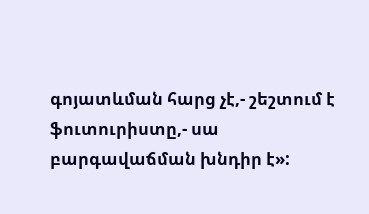գոյատևման հարց չէ,- շեշտում է ֆուտուրիստը,- սա բարգավաճման խնդիր է»: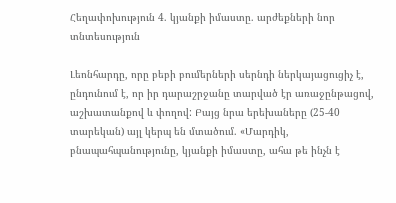Հեղափոխություն 4. կյանքի իմաստը. արժեքների նոր տնտեսություն

Լեոնհարդը, որը բեբի բումերների սերնդի ներկայացուցիչ է, ընդունում է, որ իր դարաշրջանը տարված էր առաջընթացով, աշխատանքով և փողով: Բայց նրա երեխաները (25-40 տարեկան) այլ կերպ են մտածում. «Մարդիկ, բնապահպանությունը, կյանքի իմաստը, ահա թե ինչն է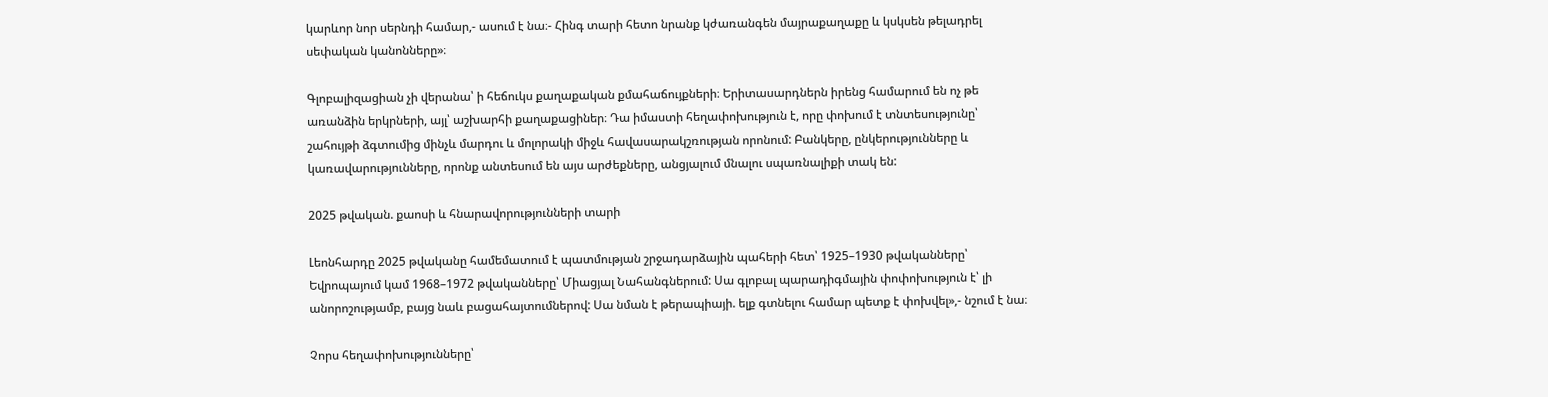կարևոր նոր սերնդի համար,- ասում է նա։- Հինգ տարի հետո նրանք կժառանգեն մայրաքաղաքը և կսկսեն թելադրել սեփական կանոնները»։

Գլոբալիզացիան չի վերանա՝ ի հեճուկս քաղաքական քմահաճույքների։ Երիտասարդներն իրենց համարում են ոչ թե առանձին երկրների, այլ՝ աշխարհի քաղաքացիներ։ Դա իմաստի հեղափոխություն է, որը փոխում է տնտեսությունը՝ շահույթի ձգտումից մինչև մարդու և մոլորակի միջև հավասարակշռության որոնում: Բանկերը, ընկերությունները և կառավարությունները, որոնք անտեսում են այս արժեքները, անցյալում մնալու սպառնալիքի տակ են:

2025 թվական. քաոսի և հնարավորությունների տարի

Լեոնհարդը 2025 թվականը համեմատում է պատմության շրջադարձային պահերի հետ՝ 1925–1930 թվականները՝ Եվրոպայում կամ 1968–1972 թվականները՝ Միացյալ Նահանգներում: Սա գլոբալ պարադիգմային փոփոխություն է՝ լի անորոշությամբ, բայց նաև բացահայտումներով: Սա նման է թերապիայի. ելք գտնելու համար պետք է փոխվել»,- նշում է նա։

Չորս հեղափոխությունները՝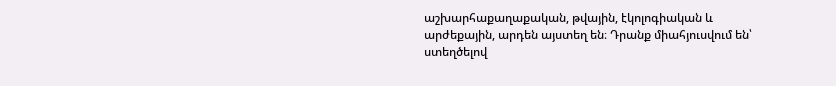աշխարհաքաղաքական, թվային, էկոլոգիական և արժեքային, արդեն այստեղ են։ Դրանք միահյուսվում են՝ ստեղծելով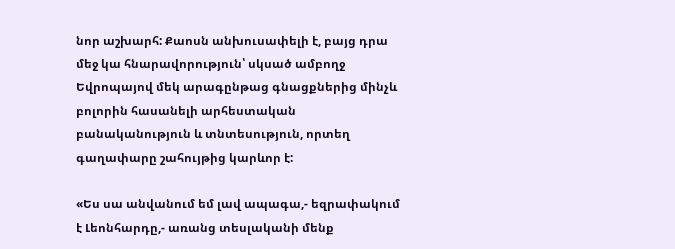նոր աշխարհ: Քաոսն անխուսափելի է, բայց դրա մեջ կա հնարավորություն՝ սկսած ամբողջ Եվրոպայով մեկ արագընթաց գնացքներից մինչև բոլորին հասանելի արհեստական բանականություն և տնտեսություն, որտեղ գաղափարը շահույթից կարևոր է:

«Ես սա անվանում եմ լավ ապագա,- եզրափակում է Լեոնհարդը,- առանց տեսլականի մենք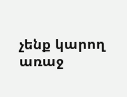չենք կարող առաջ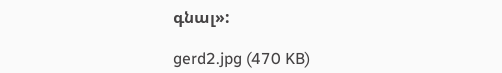գնալ»:

gerd2.jpg (470 KB)